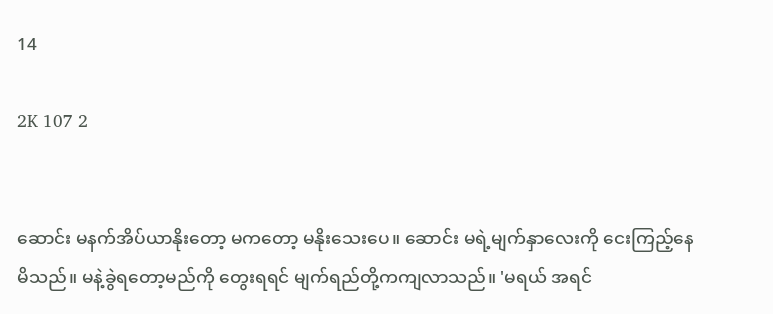14

2K 107 2


ဆောင်း မနက်အိပ်ယာနိုးတော့ မကတော့ မနိုးသေးပေ။ ဆောင်း မရဲ့မျက်နှာလေးကို ငေးကြည့်နေမိသည်။ မနဲ့ခွဲရတော့မည်ကို တွေးရရင် မျက်ရည်တို့ကကျလာသည်။ 'မရယ် အရင်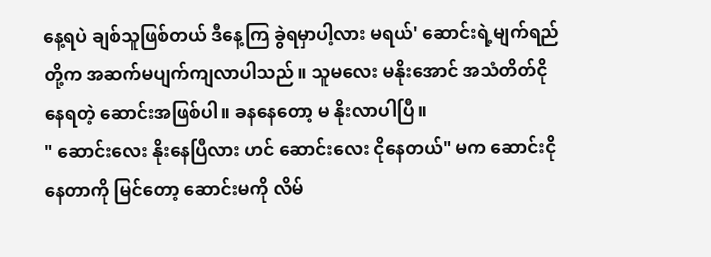နေ့ရပဲ ချစ်သူဖြစ်တယ် ဒီနေ့ကြ ခွဲရမှာပါ့လား မရယ်' ဆောင်းရဲ့မျက်ရည်တို့က အဆက်မပျက်ကျလာပါသည်။ သူမလေး မနိုးအောင် အသံတိတ်ငိုနေရတဲ့ ဆောင်းအဖြစ်ပါ။ ခနနေတော့ မ နိုးလာပါပြီ။
" ဆောင်းလေး နိုးနေပြီလား ဟင် ဆောင်းလေး ငိုနေတယ်" မက ဆောင်းငိုနေတာကို မြင်တော့ ဆောင်းမကို လိမ်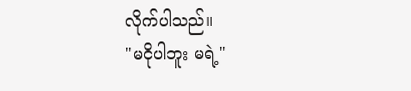လိုက်ပါသည်။
"မငိုပါဘူး မရဲ့"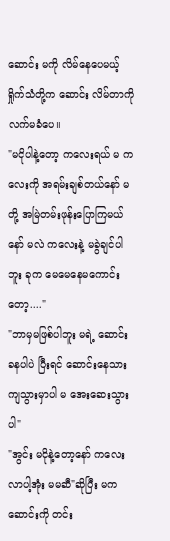ဆောင်း မကို လိမ်နေပေမယ့် ရှိုက်သံတို့က ဆောင်း လိမ်တာကို လက်မခံပေ။
"မငိုပါနဲ့တော့ ကလေးရယ် မ ကလေးကို အရမ်းချစ်တယ်နော် မတို့ အမြဲတမ်းဖုန်းပြောကြမယ်နော် မလဲ ကလေးနဲ့ မခွဲချင်ပါဘူး ခုက မေမေနေမကောင်းတော့...."
"ဘာမှမဖြစ်ပါဘူး မရဲ့ ဆောင်း ခန‌ပါပဲ ပြီးရင် ဆောင်းနေသားကျသွားမှာပါ မ အေးဆေးသွားပါ"
"အွင်း မငိုနဲ့တော့နော် ကလေး လာပါ့အုံး မမဆီ"ဆိုပြီး မက ဆောင်းကို တင်း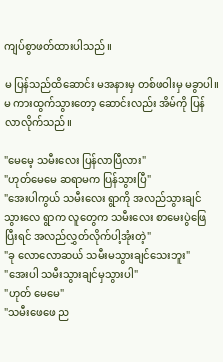ကျပ်စွာဖတ်ထားပါသည်။

မ ပြန်သည်ထိဆောင်း မအနားမှ တစ်ဖဝါးမှ မခွာပါ။  မ ကားထွက်သွားတော့ ဆောင်းလည်း အိမ်ကို ပြန်လာလိုက်သည်။

"မေမေ့ သမီးလေး ပြန်လာပြီလား"
"ဟုတ်မေမေ ဆရာမက ပြန်သွားပြီ"
"အေးပါကွယ် သမီးလေး ရွာကို အလည်သွားချင်သွားလေ ရွာက လူတွေက သမီးလေး စာမေးပွဲဖြေပြီးရင် အလည်လွှတ်လိုက်ပါ့အုံးတဲ့"
"ခု လောလောဆယ် သမီးမသွားချင်‌သေးဘူး"
"အေးပါ သမီးသွားချင်မှသွားပါ"
"ဟုတ် မေမေ"
"သမီးဖေဖေ ည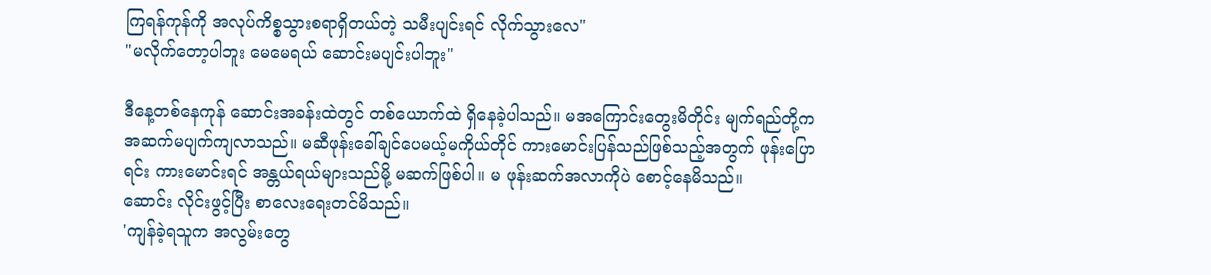ကြရန်ကုန်ကို အလုပ်ကိစ္စသွားစရာရှိတယ်တဲ့ သမီးပျင်းရင် လိုက်သွားလေ"
"မလိုက်တော့ပါဘူး မေမေရယ် ဆောင်းမပျင်းပါဘူး"

ဒီနေ့တစ်နေကုန် ဆောင်းအခန်းထဲတွင် တစ်ယောက်ထဲ ရှိနေခဲ့ပါသည်။ မအကြောင်းတွေးမိတိုင်း မျက်ရည်တို့က အဆက်မပျက်ကျလာသည်။ မဆီဖုန်းခေါ်ချင်ပေမယ့်မကိုယ်တိုင် ကားမောင်းပြန်သည်ဖြစ်သည့်အတွက် ဖုန်းပြောရင်း ကားမောင်းရင် အန္တယ်ရယ်များသည်မို့ ‌မဆက်ဖြစ်ပါ။ မ ဖုန်းဆက်အလာကိုပဲ စောင့်နေမိသည်။
ဆောင်း လိုင်းဖွင့်ပြီး စာလေးရေးတင်မိသည်။
'ကျန်ခဲ့ရသူက အလွမ်းတွေ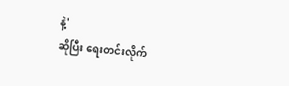နဲ့'
ဆိုပြီး ရေးတင်းလိုက်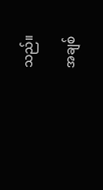သည်။

အချစ်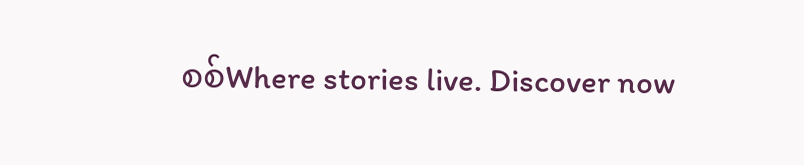စစ်Where stories live. Discover now